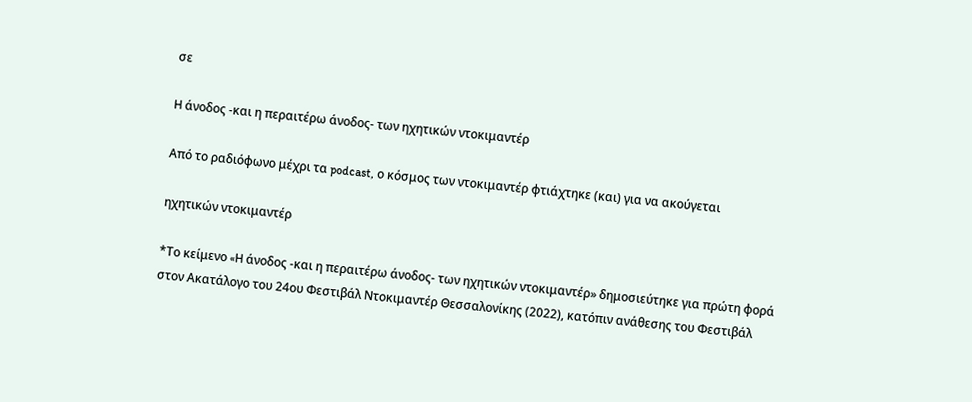σε

H άνοδος -και η περαιτέρω άνοδος- των ηχητικών ντοκιμαντέρ

Από το ραδιόφωνο μέχρι τα podcast, ο κόσμος των ντοκιμαντέρ φτιάχτηκε (και) για να ακούγεται

ηχητικών ντοκιμαντέρ

*Το κείμενο «H άνοδος -και η περαιτέρω άνοδος- των ηχητικών ντοκιμαντέρ» δημοσιεύτηκε για πρώτη φορά στον Ακατάλογο του 24ου Φεστιβάλ Ντοκιμαντέρ Θεσσαλονίκης (2022), κατόπιν ανάθεσης του Φεστιβάλ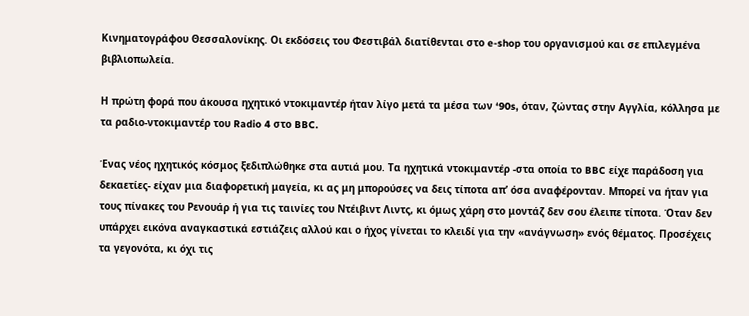Κινηματογράφου Θεσσαλονίκης. Οι εκδόσεις του Φεστιβάλ διατίθενται στο e-shop του οργανισμού και σε επιλεγμένα βιβλιοπωλεία.

Η πρώτη φορά που άκουσα ηχητικό ντοκιμαντέρ ήταν λίγο μετά τα μέσα των ‘90s, όταν, ζώντας στην Αγγλία, κόλλησα με τα ραδιο-ντοκιμαντέρ του Radio 4 στο BBC.

Ένας νέος ηχητικός κόσμος ξεδιπλώθηκε στα αυτιά μου. Τα ηχητικά ντοκιμαντέρ -στα οποία το BBC είχε παράδοση για δεκαετίες- είχαν μια διαφορετική μαγεία, κι ας μη μπορούσες να δεις τίποτα απ’ όσα αναφέρονταν. Μπορεί να ήταν για τους πίνακες του Ρενουάρ ή για τις ταινίες του Ντέιβιντ Λιντς, κι όμως χάρη στο μοντάζ δεν σου έλειπε τίποτα. Όταν δεν υπάρχει εικόνα αναγκαστικά εστιάζεις αλλού και ο ήχος γίνεται το κλειδί για την «ανάγνωση» ενός θέματος. Προσέχεις τα γεγονότα, κι όχι τις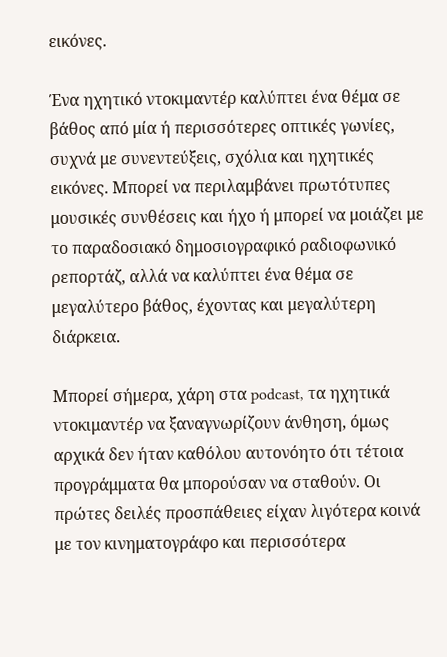εικόνες.

Ένα ηχητικό ντοκιμαντέρ καλύπτει ένα θέμα σε βάθος από μία ή περισσότερες οπτικές γωνίες, συχνά με συνεντεύξεις, σχόλια και ηχητικές εικόνες. Μπορεί να περιλαμβάνει πρωτότυπες μουσικές συνθέσεις και ήχο ή μπορεί να μοιάζει με το παραδοσιακό δημοσιογραφικό ραδιοφωνικό ρεπορτάζ, αλλά να καλύπτει ένα θέμα σε μεγαλύτερο βάθος, έχοντας και μεγαλύτερη διάρκεια.

Μπορεί σήμερα, χάρη στα podcast, τα ηχητικά ντοκιμαντέρ να ξαναγνωρίζουν άνθηση, όμως αρχικά δεν ήταν καθόλου αυτονόητο ότι τέτοια προγράμματα θα μπορούσαν να σταθούν. Οι πρώτες δειλές προσπάθειες είχαν λιγότερα κοινά με τον κινηματογράφο και περισσότερα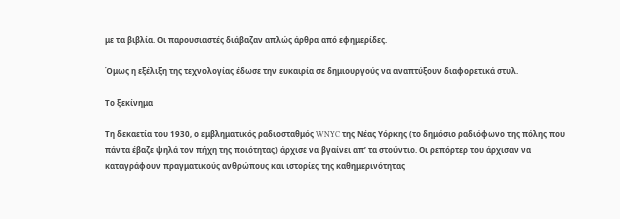με τα βιβλία. Οι παρουσιαστές διάβαζαν απλώς άρθρα από εφημερίδες.

Όμως η εξέλιξη της τεχνολογίας έδωσε την ευκαιρία σε δημιουργούς να αναπτύξουν διαφορετικά στυλ.

Το ξεκίνημα

Τη δεκαετία του 1930, ο εμβληματικός ραδιοσταθμός WNYC της Νέας Υόρκης (το δημόσιο ραδιόφωνο της πόλης που πάντα έβαζε ψηλά τον πήχη της ποιότητας) άρχισε να βγαίνει απ’ τα στούντιο. Οι ρεπόρτερ του άρχισαν να καταγράφουν πραγματικούς ανθρώπους και ιστορίες της καθημερινότητας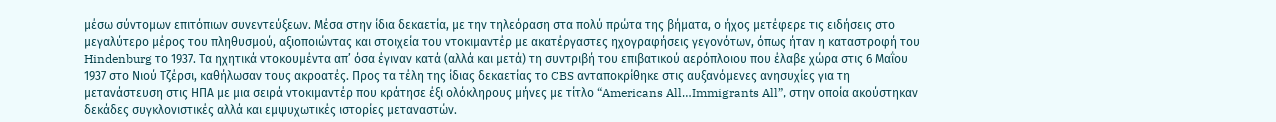μέσω σύντομων επιτόπιων συνεντεύξεων. Μέσα στην ίδια δεκαετία, με την τηλεόραση στα πολύ πρώτα της βήματα, ο ήχος μετέφερε τις ειδήσεις στο μεγαλύτερο μέρος του πληθυσμού, αξιοποιώντας και στοιχεία του ντοκιμαντέρ με ακατέργαστες ηχογραφήσεις γεγονότων, όπως ήταν η καταστροφή του Hindenburg το 1937. Τα ηχητικά ντοκουμέντα απ’ όσα έγιναν κατά (αλλά και μετά) τη συντριβή του επιβατικού αερόπλοιου που έλαβε χώρα στις 6 Μαΐου 1937 στο Νιού Τζέρσι, καθήλωσαν τους ακροατές. Προς τα τέλη της ίδιας δεκαετίας το CBS ανταποκρίθηκε στις αυξανόμενες ανησυχίες για τη μετανάστευση στις ΗΠΑ με μια σειρά ντοκιμαντέρ που κράτησε έξι ολόκληρους μήνες με τίτλο “Americans All…Immigrants All”, στην οποία ακούστηκαν δεκάδες συγκλονιστικές αλλά και εμψυχωτικές ιστορίες μεταναστών.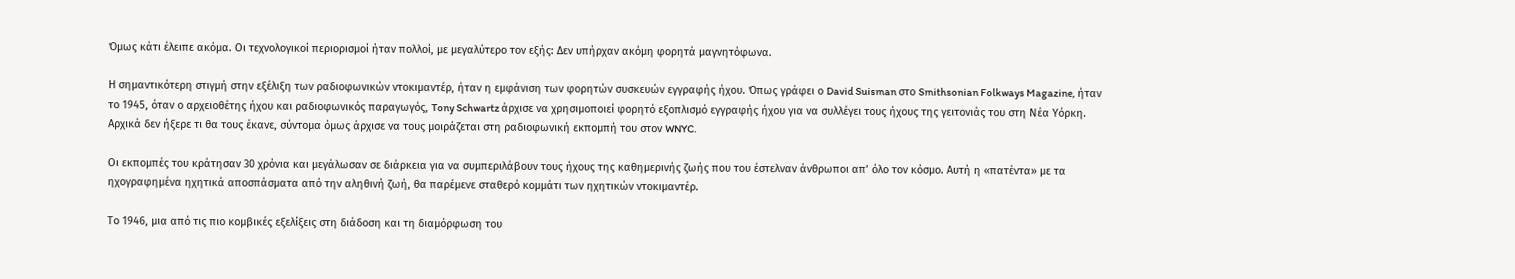Όμως κάτι έλειπε ακόμα. Οι τεχνολογικοί περιορισμοί ήταν πολλοί, με μεγαλύτερο τον εξής: Δεν υπήρχαν ακόμη φορητά μαγνητόφωνα.

Η σημαντικότερη στιγμή στην εξέλιξη των ραδιοφωνικών ντοκιμαντέρ, ήταν η εμφάνιση των φορητών συσκευών εγγραφής ήχου. Όπως γράφει ο David Suisman στο Smithsonian Folkways Magazine, ήταν το 1945, όταν ο αρχειοθέτης ήχου και ραδιοφωνικός παραγωγός, Tony Schwartz άρχισε να χρησιμοποιεί φορητό εξοπλισμό εγγραφής ήχου για να συλλέγει τους ήχους της γειτονιάς του στη Νέα Υόρκη. Αρχικά δεν ήξερε τι θα τους έκανε, σύντομα όμως άρχισε να τους μοιράζεται στη ραδιοφωνική εκπομπή του στον WNYC.

Οι εκπομπές του κράτησαν 30 χρόνια και μεγάλωσαν σε διάρκεια για να συμπεριλάβουν τους ήχους της καθημερινής ζωής που του έστελναν άνθρωποι απ’ όλο τον κόσμο. Αυτή η «πατέντα» με τα ηχογραφημένα ηχητικά αποσπάσματα από την αληθινή ζωή, θα παρέμενε σταθερό κομμάτι των ηχητικών ντοκιμαντέρ.

Το 1946, μια από τις πιο κομβικές εξελίξεις στη διάδοση και τη διαμόρφωση του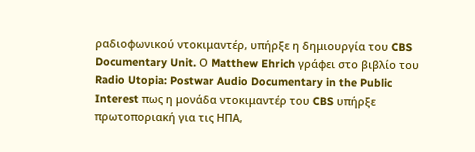ραδιοφωνικού ντοκιμαντέρ, υπήρξε η δημιουργία του CBS Documentary Unit. Ο Matthew Ehrich γράφει στο βιβλίο του Radio Utopia: Postwar Audio Documentary in the Public Interest πως η μονάδα ντοκιμαντέρ του CBS υπήρξε πρωτοποριακή για τις ΗΠΑ,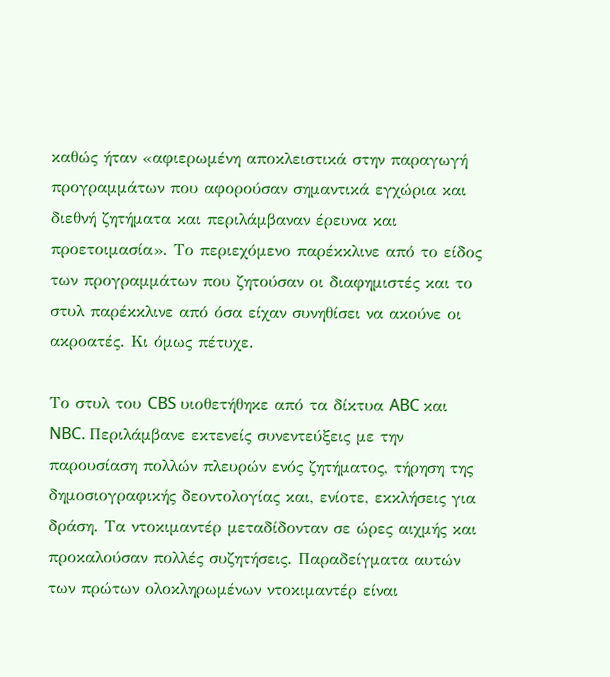καθώς ήταν «αφιερωμένη αποκλειστικά στην παραγωγή προγραμμάτων που αφορούσαν σημαντικά εγχώρια και διεθνή ζητήματα και περιλάμβαναν έρευνα και προετοιμασία». Το περιεχόμενο παρέκκλινε από το είδος των προγραμμάτων που ζητούσαν οι διαφημιστές και το στυλ παρέκκλινε από όσα είχαν συνηθίσει να ακούνε οι ακροατές. Κι όμως πέτυχε.

Το στυλ του CBS υιοθετήθηκε από τα δίκτυα ABC και NBC. Περιλάμβανε εκτενείς συνεντεύξεις με την παρουσίαση πολλών πλευρών ενός ζητήματος, τήρηση της δημοσιογραφικής δεοντολογίας και, ενίοτε, εκκλήσεις για δράση. Τα ντοκιμαντέρ μεταδίδονταν σε ώρες αιχμής και προκαλούσαν πολλές συζητήσεις. Παραδείγματα αυτών των πρώτων ολοκληρωμένων ντοκιμαντέρ είναι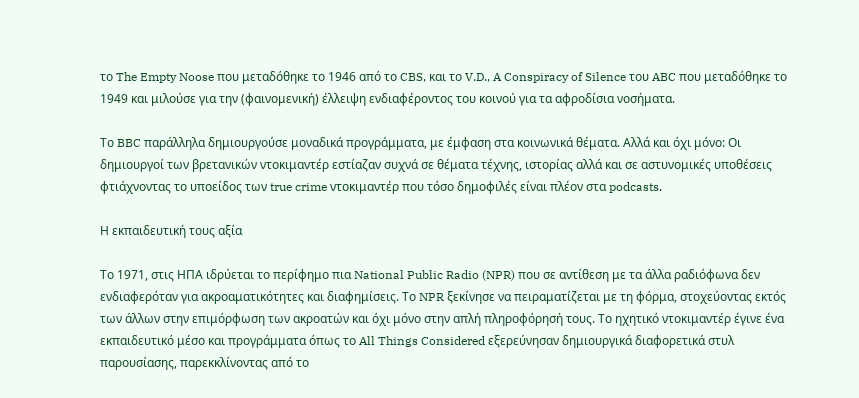το The Empty Noose που μεταδόθηκε το 1946 από το CBS, και το V.D., A Conspiracy of Silence του ABC που μεταδόθηκε το 1949 και μιλούσε για την (φαινομενική) έλλειψη ενδιαφέροντος του κοινού για τα αφροδίσια νοσήματα.

Το BBC παράλληλα δημιουργούσε μοναδικά προγράμματα, με έμφαση στα κοινωνικά θέματα. Αλλά και όχι μόνο: Οι δημιουργοί των βρετανικών ντοκιμαντέρ εστίαζαν συχνά σε θέματα τέχνης, ιστορίας αλλά και σε αστυνομικές υποθέσεις φτιάχνοντας το υποείδος των true crime ντοκιμαντέρ που τόσο δημοφιλές είναι πλέον στα podcasts.

Η εκπαιδευτική τους αξία

Το 1971, στις ΗΠΑ ιδρύεται το περίφημο πια National Public Radio (NPR) που σε αντίθεση με τα άλλα ραδιόφωνα δεν ενδιαφερόταν για ακροαματικότητες και διαφημίσεις. Το NPR ξεκίνησε να πειραματίζεται με τη φόρμα, στοχεύοντας εκτός των άλλων στην επιμόρφωση των ακροατών και όχι μόνο στην απλή πληροφόρησή τους. Το ηχητικό ντοκιμαντέρ έγινε ένα εκπαιδευτικό μέσο και προγράμματα όπως το All Things Considered εξερεύνησαν δημιουργικά διαφορετικά στυλ παρουσίασης, παρεκκλίνοντας από το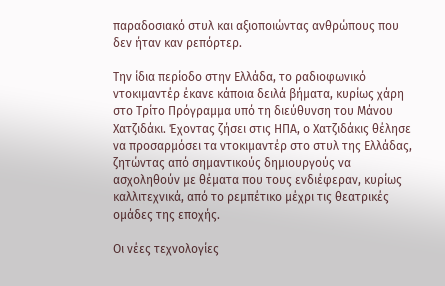παραδοσιακό στυλ και αξιοποιώντας ανθρώπους που δεν ήταν καν ρεπόρτερ.

Την ίδια περίοδο στην Ελλάδα, το ραδιοφωνικό ντοκιμαντέρ έκανε κάποια δειλά βήματα, κυρίως χάρη στο Τρίτο Πρόγραμμα υπό τη διεύθυνση του Μάνου Χατζιδάκι. Έχοντας ζήσει στις ΗΠΑ, ο Χατζιδάκις θέλησε να προσαρμόσει τα ντοκιμαντέρ στο στυλ της Ελλάδας, ζητώντας από σημαντικούς δημιουργούς να ασχοληθούν με θέματα που τους ενδιέφεραν, κυρίως καλλιτεχνικά, από το ρεμπέτικο μέχρι τις θεατρικές ομάδες της εποχής.

Οι νέες τεχνολογίες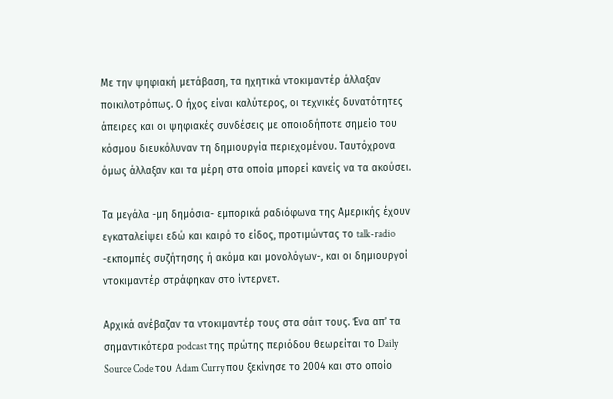Με την ψηφιακή μετάβαση, τα ηχητικά ντοκιμαντέρ άλλαξαν ποικιλοτρόπως. Ο ήχος είναι καλύτερος, οι τεχνικές δυνατότητες άπειρες και οι ψηφιακές συνδέσεις με οποιοδήποτε σημείο του κόσμου διευκόλυναν τη δημιουργία περιεχομένου. Ταυτόχρονα όμως άλλαξαν και τα μέρη στα οποία μπορεί κανείς να τα ακούσει.

Τα μεγάλα -μη δημόσια- εμπορικά ραδιόφωνα της Αμερικής έχουν εγκαταλείψει εδώ και καιρό το είδος, προτιμώντας το talk-radio -εκπομπές συζήτησης ή ακόμα και μονολόγων-, και οι δημιουργοί ντοκιμαντέρ στράφηκαν στο ίντερνετ.

Αρχικά ανέβαζαν τα ντοκιμαντέρ τους στα σάιτ τους. Ένα απ’ τα σημαντικότερα podcast της πρώτης περιόδου θεωρείται το Daily Source Code του Adam Curry που ξεκίνησε το 2004 και στο οποίο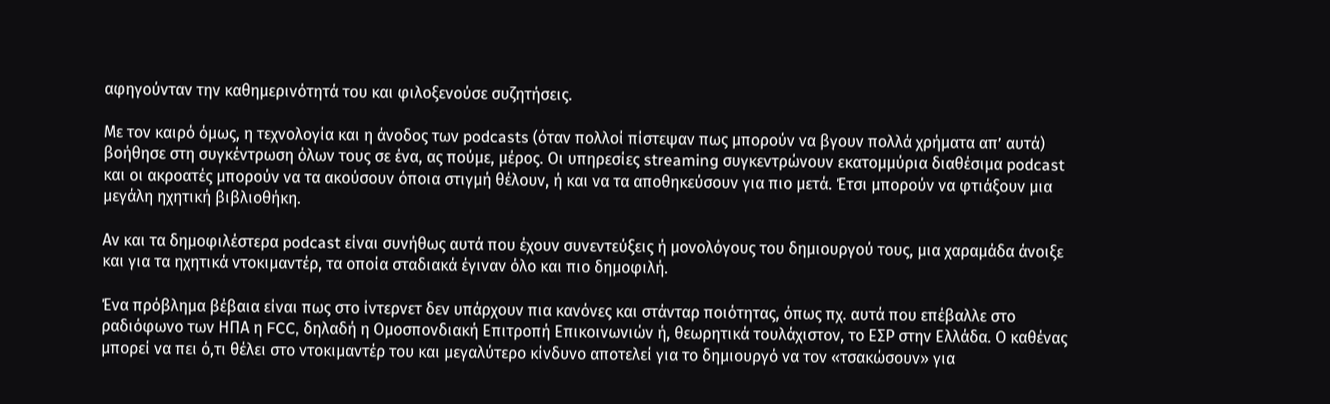αφηγούνταν την καθημερινότητά του και φιλοξενούσε συζητήσεις.

Με τον καιρό όμως, η τεχνολογία και η άνοδος των podcasts (όταν πολλοί πίστεψαν πως μπορούν να βγουν πολλά χρήματα απ’ αυτά) βοήθησε στη συγκέντρωση όλων τους σε ένα, ας πούμε, μέρος. Οι υπηρεσίες streaming συγκεντρώνουν εκατομμύρια διαθέσιμα podcast και οι ακροατές μπορούν να τα ακούσουν όποια στιγμή θέλουν, ή και να τα αποθηκεύσουν για πιο μετά. Έτσι μπορούν να φτιάξουν μια μεγάλη ηχητική βιβλιοθήκη.

Αν και τα δημοφιλέστερα podcast είναι συνήθως αυτά που έχουν συνεντεύξεις ή μονολόγους του δημιουργού τους, μια χαραμάδα άνοιξε και για τα ηχητικά ντοκιμαντέρ, τα οποία σταδιακά έγιναν όλο και πιο δημοφιλή.

Ένα πρόβλημα βέβαια είναι πως στο ίντερνετ δεν υπάρχουν πια κανόνες και στάνταρ ποιότητας, όπως πχ. αυτά που επέβαλλε στο ραδιόφωνο των ΗΠΑ η FCC, δηλαδή η Ομοσπονδιακή Επιτροπή Επικοινωνιών ή, θεωρητικά τουλάχιστον, το ΕΣΡ στην Ελλάδα. Ο καθένας μπορεί να πει ό,τι θέλει στο ντοκιμαντέρ του και μεγαλύτερο κίνδυνο αποτελεί για το δημιουργό να τον «τσακώσουν» για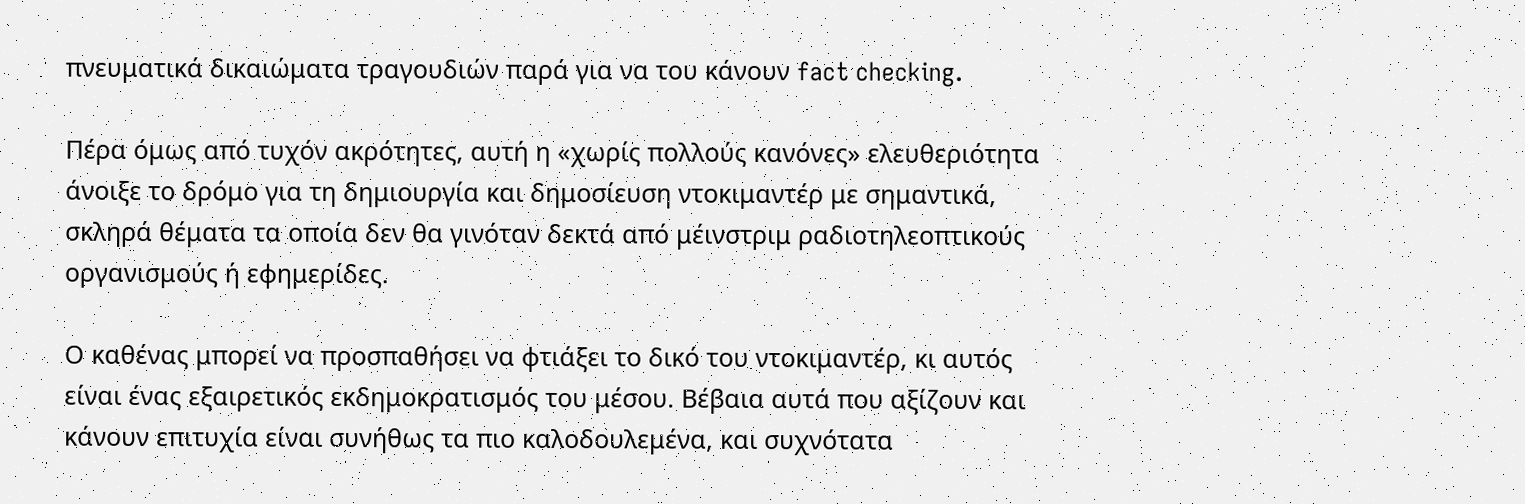πνευματικά δικαιώματα τραγουδιών παρά για να του κάνουν fact checking.

Πέρα όμως από τυχόν ακρότητες, αυτή η «χωρίς πολλούς κανόνες» ελευθεριότητα άνοιξε το δρόμο για τη δημιουργία και δημοσίευση ντοκιμαντέρ με σημαντικά, σκληρά θέματα τα οποία δεν θα γινόταν δεκτά από μέινστριμ ραδιοτηλεοπτικούς οργανισμούς ή εφημερίδες.

Ο καθένας μπορεί να προσπαθήσει να φτιάξει το δικό του ντοκιμαντέρ, κι αυτός είναι ένας εξαιρετικός εκδημοκρατισμός του μέσου. Βέβαια αυτά που αξίζουν και κάνουν επιτυχία είναι συνήθως τα πιο καλοδουλεμένα, και συχνότατα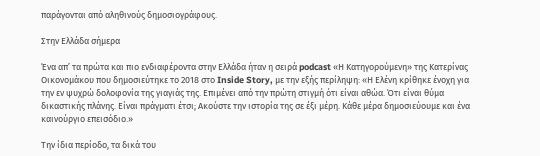παράγονται από αληθινούς δημοσιογράφους.

Στην Ελλάδα σήμερα

Ένα απ’ τα πρώτα και πιο ενδιαφέροντα στην Ελλάδα ήταν η σειρά podcast «Η Κατηγορούμενη» της Κατερίνας Οικονομάκου που δημοσιεύτηκε το 2018 στο Inside Story, με την εξής περίληψη: «Η Ελένη κρίθηκε ένοχη για την εν ψυχρώ δολοφονία της γιαγιάς της. Eπιμένει από την πρώτη στιγμή ότι είναι αθώα. Ότι είναι θύμα δικαστικής πλάνης. Eίναι πράγματι έτσι; Ακούστε την ιστορία της σε έξι μέρη. Κάθε μέρα δημοσιεύουμε και ένα καινούργιο επεισόδιο.»

Την ίδια περίοδο, τα δικά του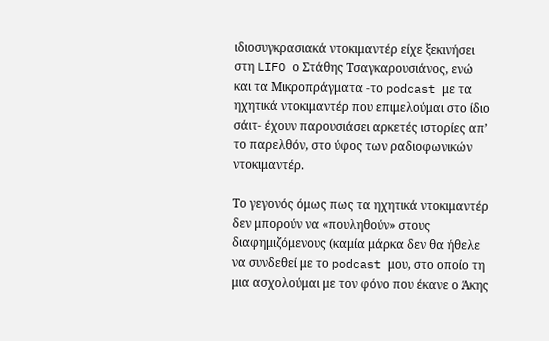ιδιοσυγκρασιακά ντοκιμαντέρ είχε ξεκινήσει στη LIFO ο Στάθης Τσαγκαρουσιάνος, ενώ και τα Μικροπράγματα -το podcast με τα ηχητικά ντοκιμαντέρ που επιμελούμαι στο ίδιο σάιτ- έχουν παρουσιάσει αρκετές ιστορίες απ’ το παρελθόν, στο ύφος των ραδιοφωνικών ντοκιμαντέρ.

Το γεγονός όμως πως τα ηχητικά ντοκιμαντέρ δεν μπορούν να «πουληθούν» στους διαφημιζόμενους (καμία μάρκα δεν θα ήθελε να συνδεθεί με το podcast μου, στο οποίο τη μια ασχολούμαι με τον φόνο που έκανε ο Άκης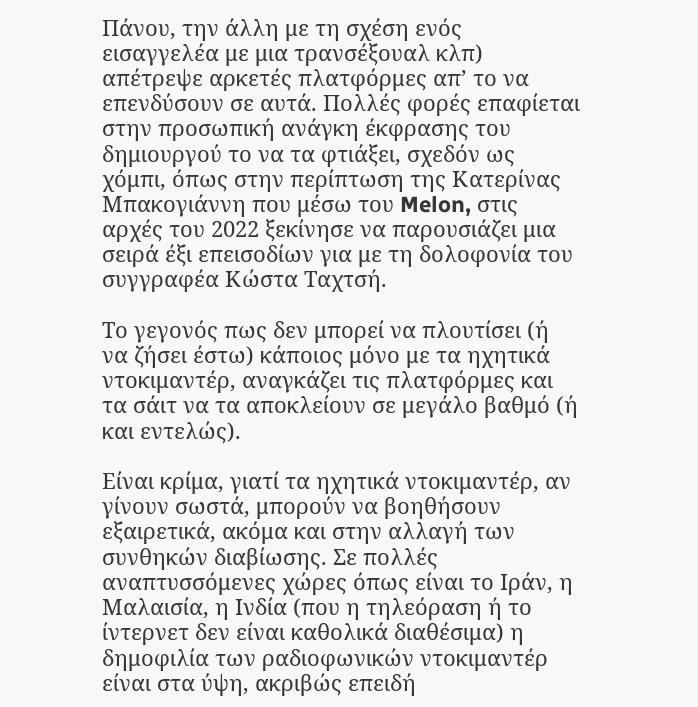Πάνου, την άλλη με τη σχέση ενός εισαγγελέα με μια τρανσέξουαλ κλπ) απέτρεψε αρκετές πλατφόρμες απ’ το να επενδύσουν σε αυτά. Πολλές φορές επαφίεται στην προσωπική ανάγκη έκφρασης του δημιουργού το να τα φτιάξει, σχεδόν ως χόμπι, όπως στην περίπτωση της Κατερίνας Μπακογιάννη που μέσω του Melon, στις αρχές του 2022 ξεκίνησε να παρουσιάζει μια σειρά έξι επεισοδίων για με τη δολοφονία του συγγραφέα Κώστα Ταχτσή.

Το γεγονός πως δεν μπορεί να πλουτίσει (ή να ζήσει έστω) κάποιος μόνο με τα ηχητικά ντοκιμαντέρ, αναγκάζει τις πλατφόρμες και τα σάιτ να τα αποκλείουν σε μεγάλο βαθμό (ή και εντελώς).

Είναι κρίμα, γιατί τα ηχητικά ντοκιμαντέρ, αν γίνουν σωστά, μπορούν να βοηθήσουν εξαιρετικά, ακόμα και στην αλλαγή των συνθηκών διαβίωσης. Σε πολλές αναπτυσσόμενες χώρες όπως είναι το Ιράν, η Μαλαισία, η Ινδία (που η τηλεόραση ή το ίντερνετ δεν είναι καθολικά διαθέσιμα) η δημοφιλία των ραδιοφωνικών ντοκιμαντέρ είναι στα ύψη, ακριβώς επειδή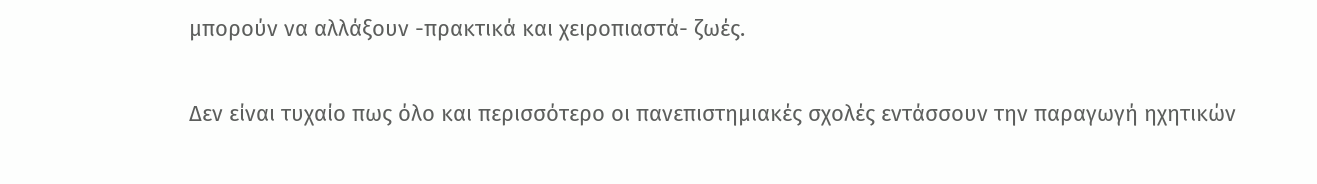μπορούν να αλλάξουν -πρακτικά και χειροπιαστά- ζωές.

Δεν είναι τυχαίο πως όλο και περισσότερο οι πανεπιστημιακές σχολές εντάσσουν την παραγωγή ηχητικών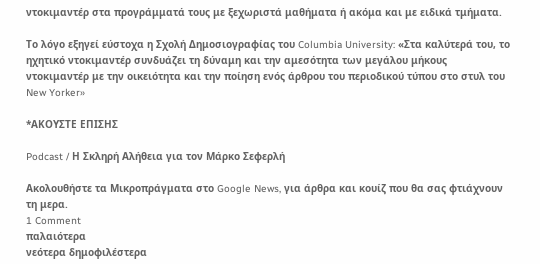ντοκιμαντέρ στα προγράμματά τους με ξεχωριστά μαθήματα ή ακόμα και με ειδικά τμήματα.

Το λόγο εξηγεί εύστοχα η Σχολή Δημοσιογραφίας του Columbia University: «Στα καλύτερά του, το ηχητικό ντοκιμαντέρ συνδυάζει τη δύναμη και την αμεσότητα των μεγάλου μήκους ντοκιμαντέρ με την οικειότητα και την ποίηση ενός άρθρου του περιοδικού τύπου στο στυλ του New Yorker»

*ΑΚΟΥΣΤΕ ΕΠΙΣΗΣ

Podcast / Η Σκληρή Αλήθεια για τον Μάρκο Σεφερλή

Ακολουθήστε τα Μικροπράγματα στο Google News, για άρθρα και κουίζ που θα σας φτιάχνουν τη μερα.
1 Comment
παλαιότερα
νεότερα δημοφιλέστερα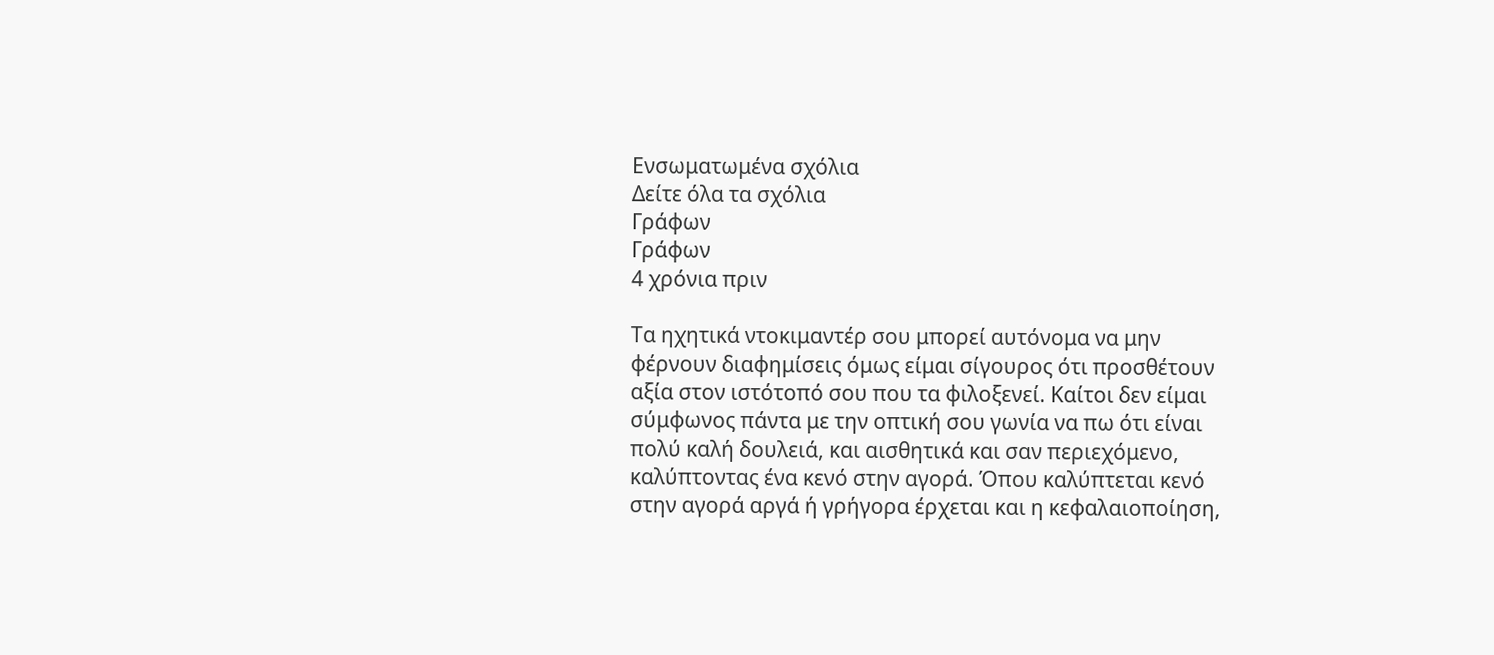Ενσωματωμένα σχόλια
Δείτε όλα τα σχόλια
Γράφων
Γράφων
4 χρόνια πριν

Τα ηχητικά ντοκιμαντέρ σου μπορεί αυτόνομα να μην φέρνουν διαφημίσεις όμως είμαι σίγουρος ότι προσθέτουν αξία στον ιστότοπό σου που τα φιλοξενεί. Καίτοι δεν είμαι σύμφωνος πάντα με την οπτική σου γωνία να πω ότι είναι πολύ καλή δουλειά, και αισθητικά και σαν περιεχόμενο, καλύπτοντας ένα κενό στην αγορά. Όπου καλύπτεται κενό στην αγορά αργά ή γρήγορα έρχεται και η κεφαλαιοποίηση,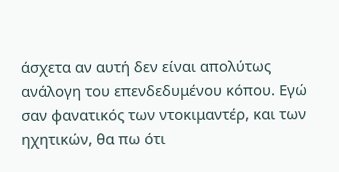άσχετα αν αυτή δεν είναι απολύτως ανάλογη του επενδεδυμένου κόπου. Εγώ σαν φανατικός των ντοκιμαντέρ, και των ηχητικών, θα πω ότι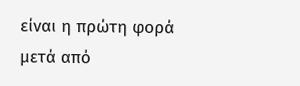είναι η πρώτη φορά μετά από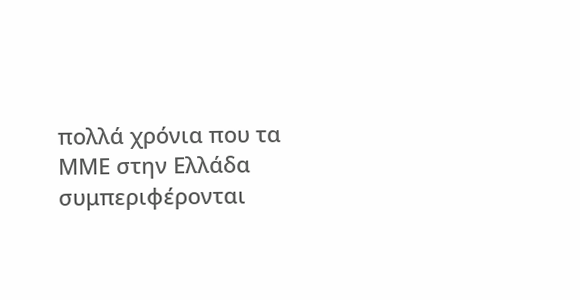πολλά χρόνια που τα ΜΜΕ στην Ελλάδα συμπεριφέρονται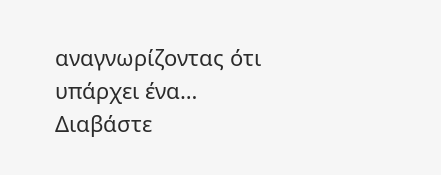αναγνωρίζοντας ότι υπάρχει ένα… Διαβάστε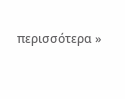περισσότερα »